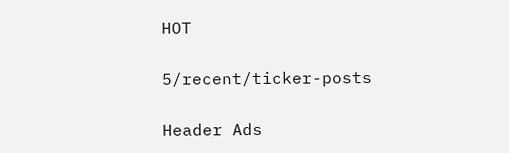HOT

5/recent/ticker-posts

Header Ads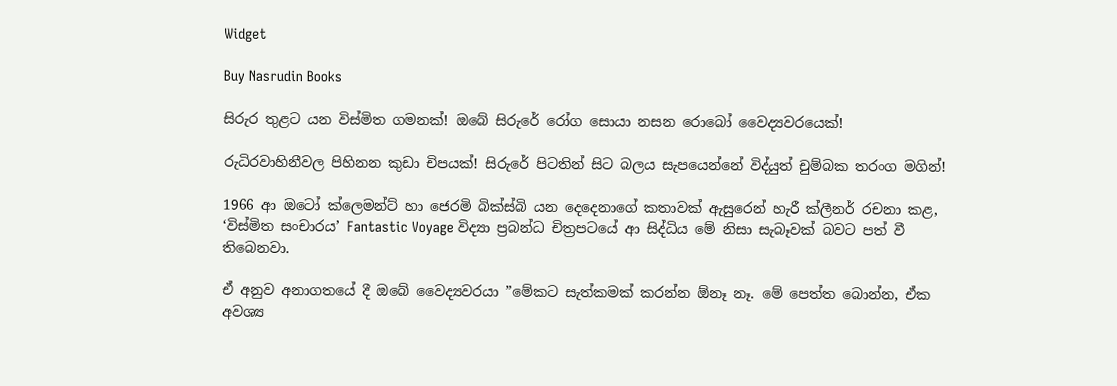Widget

Buy Nasrudin Books

සිරුර තුළට යන විස්මිත ගමනක්! ඔබේ සිරුරේ රෝග සොයා නසන රොබෝ වෛද්‍යවරයෙක්!

රුධිරවාහිනීවල පිහිනන කුඩා චිපයක්! සිරුරේ පිටතින් සිට බලය සැපයෙන්නේ විද්යුත් චුම්බක තරංග මගින්!

1966 ආ ඔටෝ ක්ලෙමන්ට් හා ජෙරමි බික්ස්බි යන දෙදෙනාගේ කතාවක් ඇසුරෙන් හැරී ක්ලීනර් රචනා කළ, ‘විස්මිත සංචාරය’ Fantastic Voyage විද්‍යා ප්‍රබන්ධ චිත්‍රපටයේ ආ සිද්ධිය මේ නිසා සැබෑවක් බවට පත් වී තිබෙනවා.

ඒ අනුව අනාගතයේ දී ඔබේ වෛද්‍යවරයා ”මේකට සැත්කමක් කරන්න ඕනෑ නෑ. මේ පෙත්ත බොන්න, ඒක අවශ්‍ය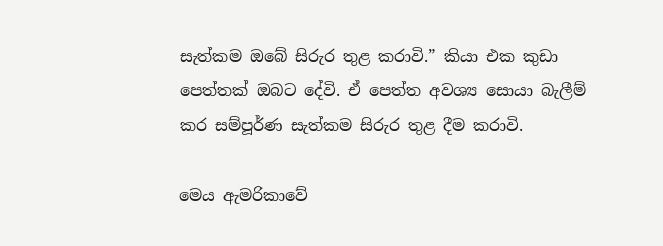සැත්කම ඔබේ සිරුර තුළ කරාවි.” කියා එක කුඩා පෙත්තක් ඔබට දේවි. ඒ පෙත්ත අවශ්‍ය සොයා බැලීම් කර සම්පූර්ණ සැත්කම සිරුර තුළ දීම කරාවි.

මෙය ඇමරිකාවේ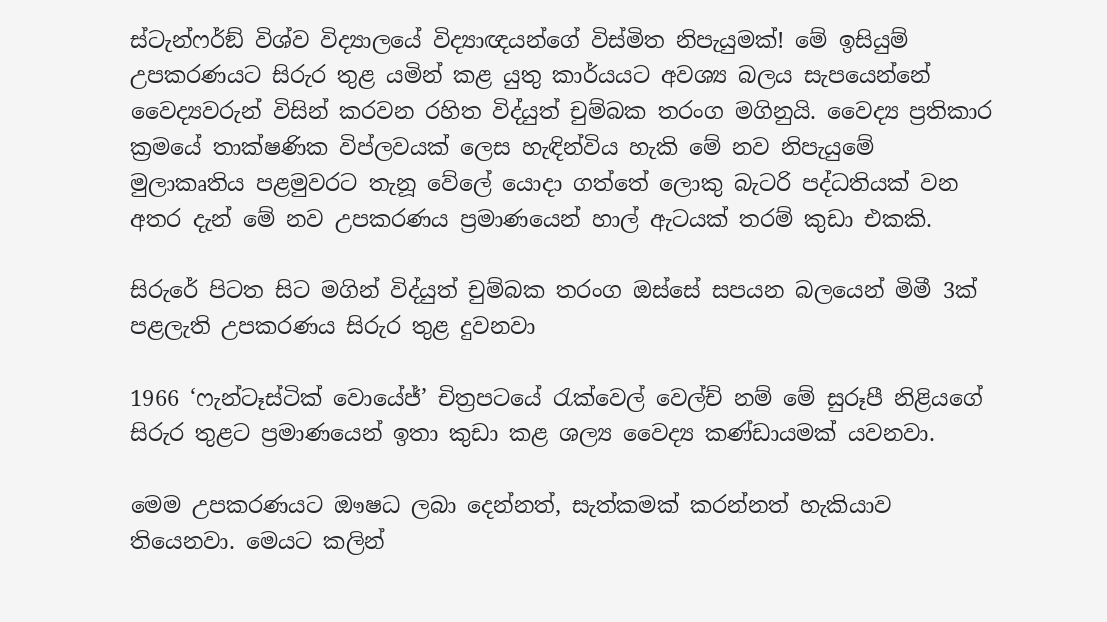ස්ටැන්ෆර්ඞ් විශ්ව විද්‍යාලයේ විද්‍යාඥයන්ගේ විස්මිත නිපැයුමක්! මේ ඉසියුම් උපකරණයට සිරුර තුළ යමින් කළ යුතු කාර්යයට අවශ්‍ය බලය සැපයෙන්නේ වෛද්‍යවරුන් විසින් කරවන රහිත විද්යුත් චුම්බක තරංග මගිනුයි. වෛද්‍ය ප්‍රතිකාර ක්‍රමයේ තාක්ෂණික විප්ලවයක් ලෙස හැඳින්විය හැකි මේ නව නිපැයුමේ මුලාකෘතිය පළමුවරට තැනූ වේලේ යොදා ගත්තේ ලොකු බැටරි පද්ධතියක් වන අතර දැන් මේ නව උපකරණය ප්‍රමාණයෙන් හාල් ඇටයක් තරම් කුඩා එකකි.

සිරුරේ පිටත සිට මගින් විද්යුත් චුම්බක තරංග ඔස්සේ සපයන බලයෙන් මිමී 3ක් පළලැති උපකරණය සිරුර තුළ දුවනවා

1966 ‘ෆැන්ටෑස්ටික් වොයේජ්’ චිත්‍රපටයේ රැක්වෙල් වෙල්ච් නම් මේ සුරූපී නිළියගේ සිරුර තුළට ප්‍රමාණයෙන් ඉතා කුඩා කළ ශල්‍ය වෛද්‍ය කණ්ඩායමක් යවනවා.

මෙම උපකරණයට ඖෂධ ලබා දෙන්නත්, සැත්කමක් කරන්නත් හැකියාව තියෙනවා. මෙයට කලින්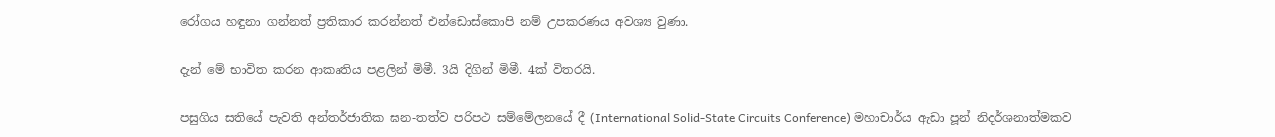රෝගය හඳුනා ගන්නත් ප්‍රතිකාර කරන්නත් එන්ඩොස්කොපි නම් උපකරණය අවශ්‍ය වුණා.

දැන් මේ භාවිත කරන ආකෘතිය පළලින් මිමී. 3යි දිගින් මිමී. 4ක් විතරයි.

පසුගිය සතියේ පැවති අන්තර්ජාතික ඝන-තත්ව පරිපථ සම්මේලනයේ දී (International Solid-State Circuits Conference) මහාචාර්ය ඇඩා පූන් නිදර්ශනාත්මකව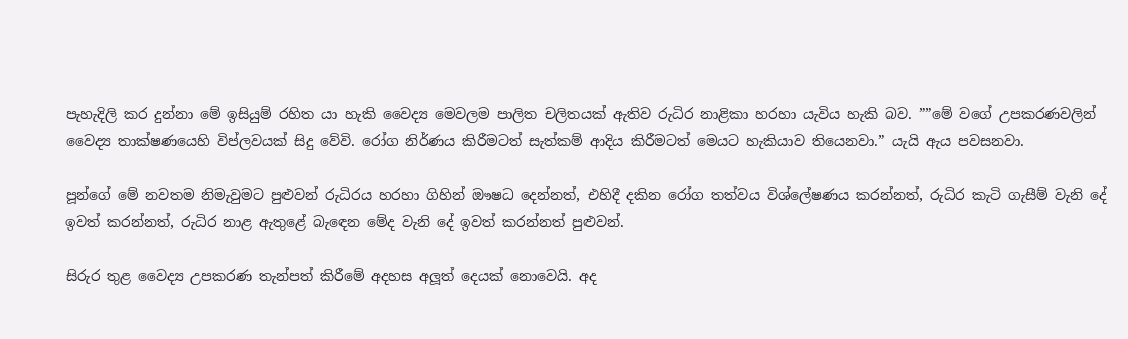පැහැදිලි කර දුන්නා මේ ඉසියුම් රහිත යා හැකි වෛද්‍ය මෙවලම පාලිත චලිතයක් ඇතිව රුධිර නාළිකා හරහා යැවිය හැකි බව. ””මේ වගේ උපකරණවලින් වෛද්‍ය තාක්ෂණයෙහි විප්ලවයක් සිදු වේවි. රෝග නිර්ණය කිරීමටත් සැත්කම් ආදිය කිරීමටත් මෙයට හැකියාව තියෙනවා.” යැයි ඇය පවසනවා.

පූන්ගේ මේ නවතම නිමැවුමට පුළුවන් රුධිරය හරහා ගිහින් ඖෂධ දෙන්නත්, එහිදී දකින රෝග තත්වය විශ්ලේෂණය කරන්නත්, රුධිර කැටි ගැසීම් වැනි දේ ඉවත් කරන්නත්, රුධිර නාළ ඇතුළේ බැඳෙන මේද වැනි දේ ඉවත් කරන්නත් පුළුවන්.

සිරුර තුළ වෛද්‍ය උපකරණ තැන්පත් කිරීමේ අදහස අලූත් දෙයක් නොවෙයි. අද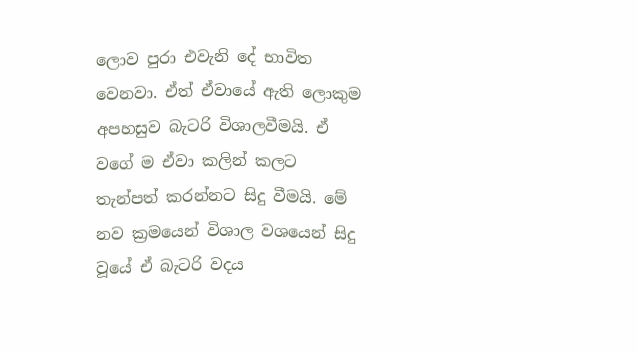ලොව පුරා එවැනි දේ භාවිත වෙනවා. ඒත් ඒවායේ ඇති ලොකුම අපහසුව බැටරි විශාලවීමයි. ඒ වගේ ම ඒවා කලින් කලට තැන්පත් කරන්නට සිදු වීමයි. මේ නව ක්‍රමයෙන් විශාල වශයෙන් සිදු වූයේ ඒ බැටරි වදය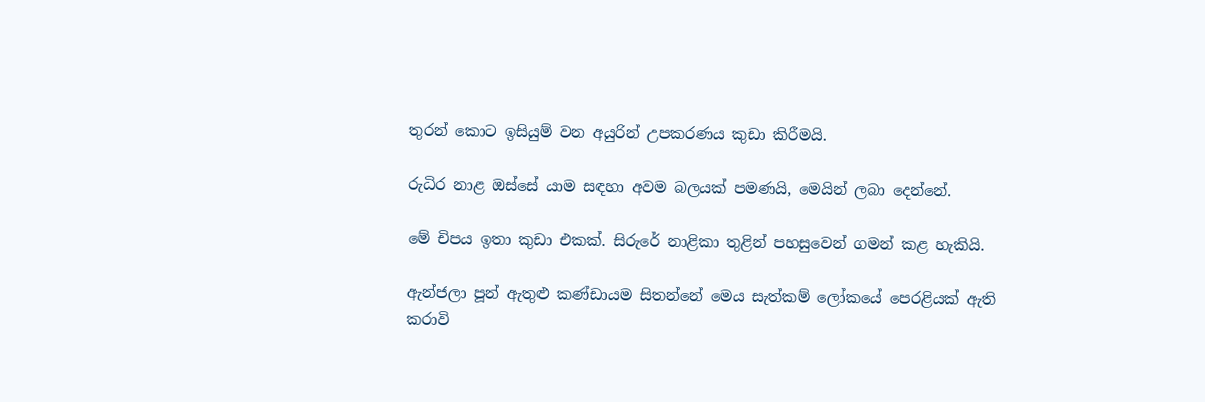තුරන් කොට ඉසියුම් වන අයුරින් උපකරණය කුඩා කිරීමයි.

රුධිර නාළ ඔස්සේ යාම සඳහා අවම බලයක් පමණයි, මෙයින් ලබා දෙන්නේ.

මේ චිපය ඉතා කුඩා එකක්. සිරුරේ නාළිකා තුළින් පහසුවෙන් ගමන් කළ හැකියි.

ඇන්ජලා පූන් ඇතුළු කණ්ඩායම සිතන්නේ මෙය සැත්කම් ලෝකයේ පෙරළියක් ඇති කරාවි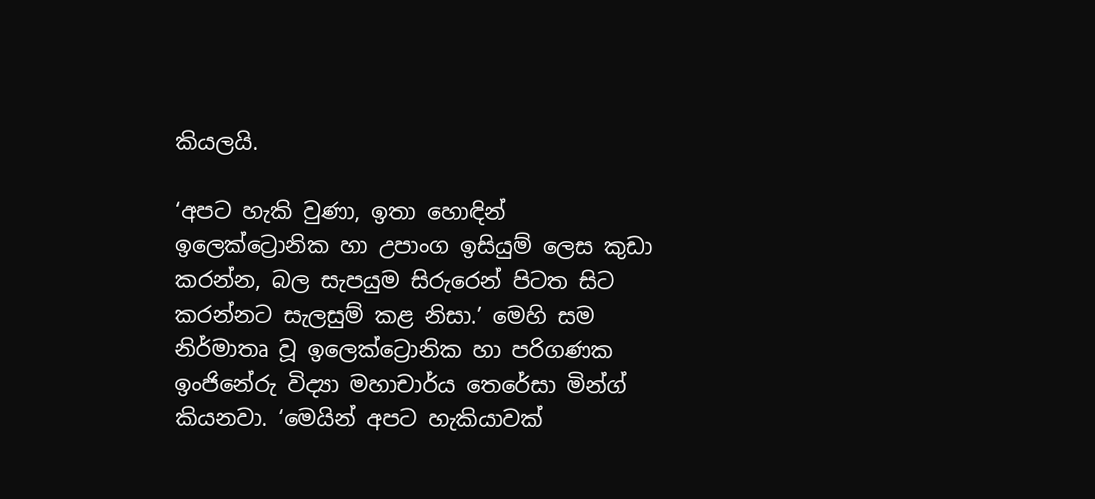කියලයි.

‘අපට හැකි වුණා, ඉතා හොඳින් ඉලෙක්ට්‍රොනික හා උපාංග ඉසියුම් ලෙස කුඩා කරන්න, බල සැපයුම සිරුරෙන් පිටත සිට කරන්නට සැලසුම් කළ නිසා.’ මෙහි සම නිර්මාතෘ වූ ඉලෙක්ට්‍රොනික හා පරිගණක ඉංජිනේරු විද්‍යා මහාචාර්ය තෙරේසා මින්ග් කියනවා. ‘මෙයින් අපට හැකියාවක්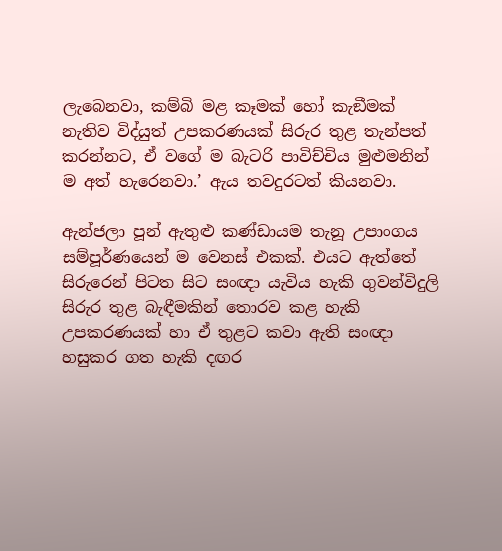ලැබෙනවා, කම්බි මළ කෑමක් හෝ කැඞීමක් නැතිව විද්යුත් උපකරණයක් සිරුර තුළ තැන්පත් කරන්නට, ඒ වගේ ම බැටරි පාවිච්චිය මුළුමනින් ම අත් හැරෙනවා.’ ඇය තවදුරටත් කියනවා.

ඇන්ජලා පූන් ඇතුළු කණ්ඩායම තැනූ උපාංගය සම්පූර්ණයෙන් ම වෙනස් එකක්. එයට ඇත්තේ සිරුරෙන් පිටත සිට සංඥා යැවිය හැකි ගුවන්විදුලි සිරුර තුළ බැඳීමකින් තොරව කළ හැකි උපකරණයක් හා ඒ තුළට කවා ඇති සංඥා හසුකර ගත හැකි දඟර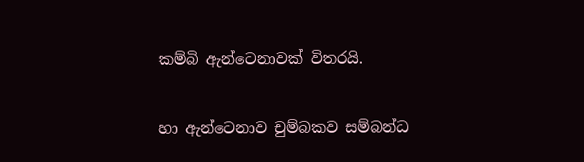කම්බි ඇන්ටෙනාවක් විතරයි.

හා ඇන්ටෙනාව චුම්බකව සම්බන්ධ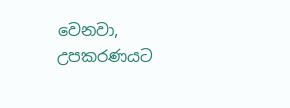වෙනවා, උපකරණයට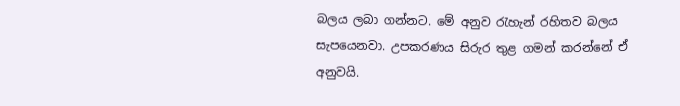බලය ලබා ගන්නට. මේ අනුව රැහැන් රහිතව බලය සැපයෙනවා. උපකරණය සිරුර තුළ ගමන් කරන්නේ ඒ අනුවයි.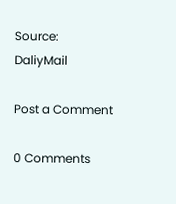Source: DaliyMail

Post a Comment

0 Comments